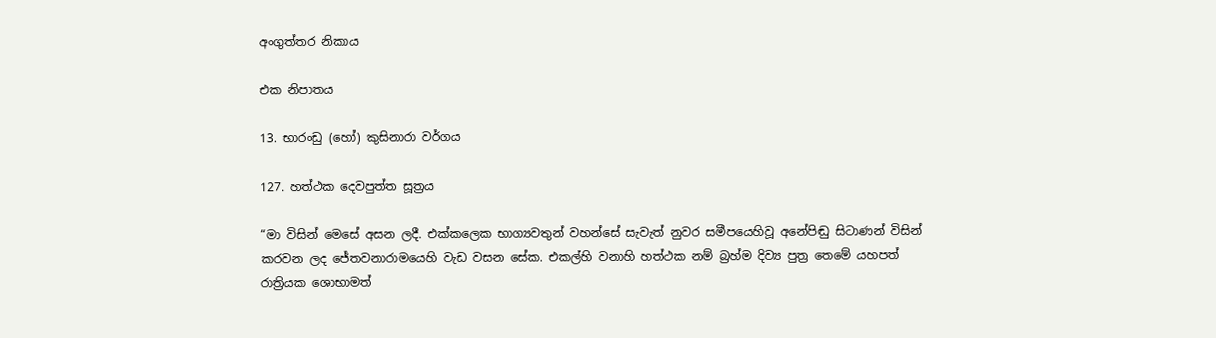අංගුත්තර නිකාය

එක නිපාතය

13. භාරංඩු (හෝ) කුසිනාරා වර්ගය

127. හත්ථක දෙවපුත්ත සූත්‍රය

“මා විසින් මෙසේ අසන ලදී. එක්කලෙක භාග්‍යවතුන් වහන්සේ සැවැත් නුවර සමීපයෙහිවූ අනේපිඬු සිටාණන් විසින් කරවන ලද ජේතවනාරාමයෙහි වැඩ වසන සේක. එකල්හි වනාහි හත්ථක නම් බ්‍රහ්ම දිව්‍ය පුත්‍ර තෙමේ යහපත් රාත්‍රියක ශොභාමත්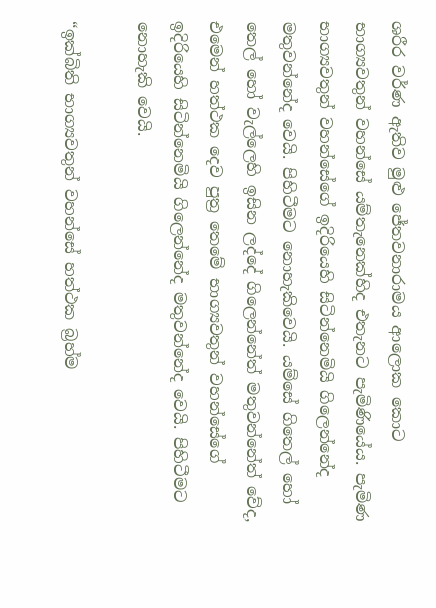ශරීර වර්ණ ඇතිව මුළු ජේතවනාරාමය ආලොක කොට භාග්‍යවතුන් වහන්සේ යම්තැනෙක්හිද එතැනට පැමිණියේය. පැමිණ භාග්‍යවතුන් වහන්සේගේ ඉදිරියෙහි සිටින්නෙමියි ගිලෙන්නේද මතුවන්නේද වෙයි. පිහිටීමට නොහැකිවෙයි. යම්සේ ගිතෙල් හෝ තෙල් හෝ වැල්ලෙහි ඉසින ලද්දේ ගිලෙන්නේත් මතුවන්නේත් වේද, එමෙන් හත්ථක දෙව පුත්‍ර තෙමේ භාග්‍යවතුන් වහන්සේගේ ඉදිරියෙහි සිටින්නෙමියි ගිලෙන්නේද මතුවන්නේද වෙයි. පිහිටීමට නොහැකි වෙයි.

“ඉක්බිති භාග්‍යවතුන් වහන්සේ හත්ථක බ්‍රහ්ම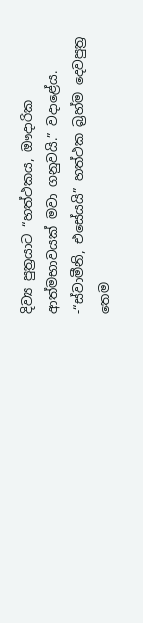දිව්‍ය පුත්‍රයාට “හත්ථකය, ඖදාරික ආත්මභාවයක් මවා ගනුවයි.” වදාළේය. -“ස්වාමීනි, එසේයයි” හත්ථක බ්‍රහ්ම දෙවපුත්‍ර තෙම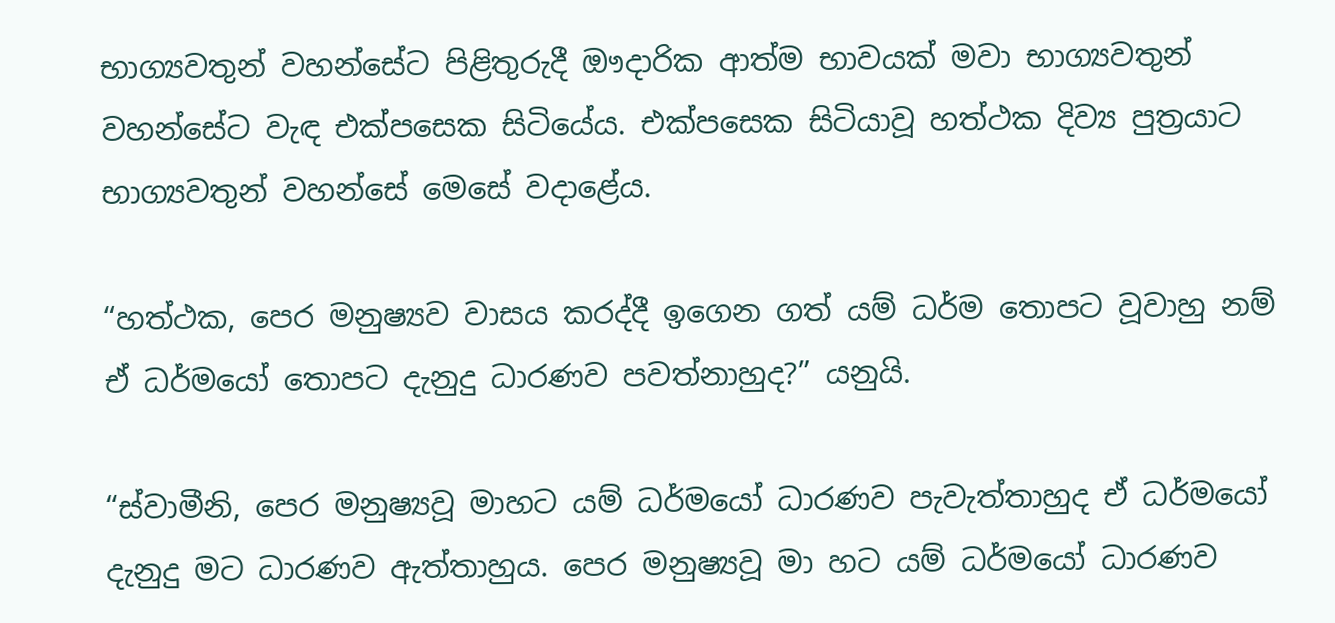භාග්‍යවතුන් වහන්සේට පිළිතුරුදී ඖදාරික ආත්ම භාවයක් මවා භාග්‍යවතුන් වහන්සේට වැඳ එක්පසෙක සිටියේය. එක්පසෙක සිටියාවූ හත්ථක දිව්‍ය පුත්‍රයාට භාග්‍යවතුන් වහන්සේ මෙසේ වදාළේය.

“හත්ථක, පෙර මනුෂ්‍යව වාසය කරද්දී ඉගෙන ගත් යම් ධර්ම තොපට වූවාහු නම් ඒ ධර්මයෝ තොපට දැනුදු ධාරණව පවත්නාහුද?” යනුයි.

“ස්වාමීනි, පෙර මනුෂ්‍යවූ මාහට යම් ධර්මයෝ ධාරණව පැවැත්තාහුද ඒ ධර්මයෝ දැනුදු මට ධාරණව ඇත්තාහුය. පෙර මනුෂ්‍යවූ මා හට යම් ධර්මයෝ ධාරණව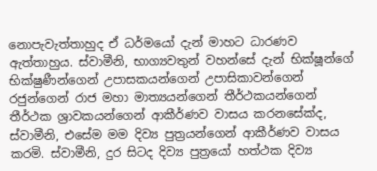නොපැවැත්තාහුද ඒ ධර්මයෝ දැන් මාහට ධාරණව ඇත්තාහුය. ස්වාමීනි, භාග්‍යවතුන් වහන්සේ දැන් භික්ෂූන්ගේ භික්ෂුණීන්ගෙන් උපාසකයන්ගෙන් උපාසිකාවන්ගෙන් රජුන්ගෙන් රාජ මහා මාත්‍යයන්ගෙන් තීර්ථකයන්ගෙන් තීර්ථක ශ්‍රාවකයන්ගෙන් ආකීර්ණව වාසය කරනසේක්ද, ස්වාමීනි, එසේම මම දිව්‍ය පුත්‍රයන්ගෙන් ආකීර්ණව වාසය කරමි. ස්වාමීනි, දුර සිටද දිව්‍ය පුත්‍රයෝ හත්ථක දිව්‍ය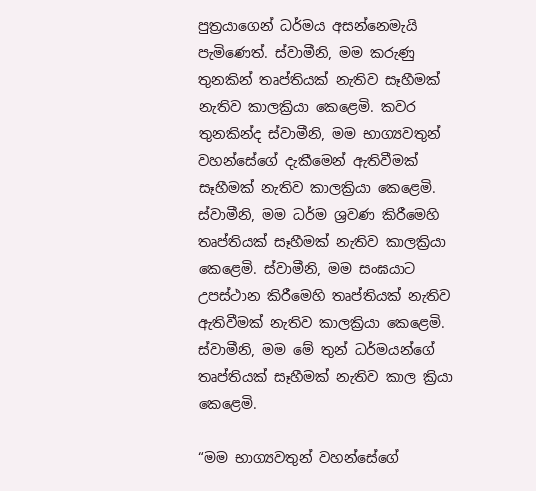පුත්‍රයාගෙන් ධර්මය අසන්නෙමැයි පැමිණෙත්. ස්වාමීනි, මම කරුණු තුනකින් තෘප්තියක් නැතිව සෑහීමක් නැතිව කාලක්‍රියා කෙළෙමි. කවර තුනකින්ද ස්වාමීනි, මම භාග්‍යවතුන් වහන්සේගේ දැකීමෙන් ඇතිවීමක් සෑහීමක් නැතිව කාලක්‍රියා කෙළෙමි. ස්වාමීනි, මම ධර්ම ශ්‍රවණ කිරීමෙහි තෘප්තියක් සෑහීමක් නැතිව කාලක්‍රියා කෙළෙමි. ස්වාමීනි, මම සංඝයාට උපස්ථාන කිරීමෙහි තෘප්තියක් නැතිව ඇතිවීමක් නැතිව කාලක්‍රියා කෙළෙමි. ස්වාමීනි, මම මේ තුන් ධර්මයන්ගේ තෘප්තියක් සෑහීමක් නැතිව කාල ක්‍රියා කෙළෙමි.

“මම භාග්‍යවතුන් වහන්සේගේ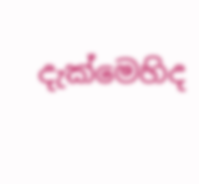දැක්මෙහිද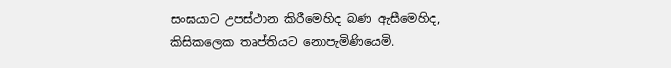සංඝයාට උපස්ථාන කිරීමෙහිද බණ ඇසීමෙහිද, කිසිකලෙක තෘප්තියට නොපැමිණියෙමි.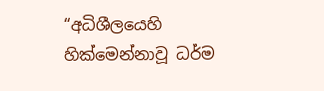“අධිශීලයෙහි හික්මෙන්නාවූ ධර්ම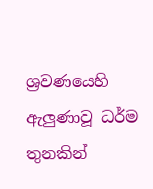ශ්‍රවණයෙහි ඇලුණාවූ ධර්ම තුනකින්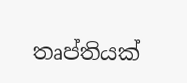තෘප්තියක්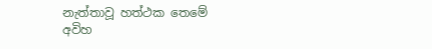නැත්තාවූ හත්ථක තෙමේ අවිහ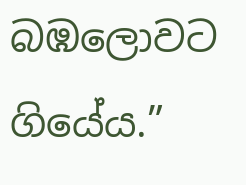බඹලොවට ගියේය.”